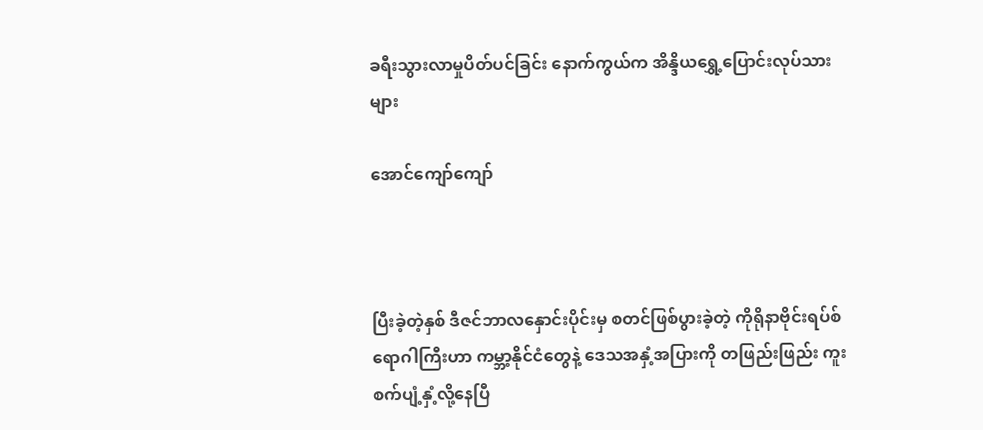ခရီးသွားလာမှုပိတ်ပင်ခြင်း နောက်ကွယ်က အိန္ဒိယရွှေ့ပြောင်းလုပ်သားများ

အောင်ကျော်ကျော်



ပြီးခဲ့တဲ့နှစ် ဒီဇင်ဘာလနှောင်းပိုင်းမှ စတင်ဖြစ်ပွားခဲ့တဲ့ ကိုရိုနာဗိုင်းရပ်စ်ရောဂါကြီးဟာ ကမ္ဘာ့နိုင်ငံတွေနဲ့ ဒေသအနှံ့အပြားကို တဖြည်းဖြည်း ကူးစက်ပျံ့နှံ့လို့နေပြီ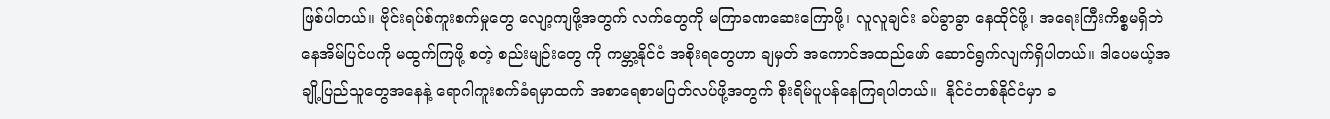ဖြစ်ပါတယ်။ ဗိုင်းရပ်စ်ကူးစက်မှုတွေ လျော့ကျဖို့အတွက် လက်တွေကို မကြာခဏဆေးကြောဖို့၊ လူလူချင်း ခပ်ခွာခွာ နေထိုင်ဖို့၊ အရေးကြီးကိစ္စမရှိဘဲ နေအိမ်ပြင်ပကို မထွက်ကြဖို့ စတဲ့ စည်းမျဉ်းတွေ ကို ကမ္ဘာ့နိုင်ငံ အစိုးရတွေဟာ ချမှတ် အကောင်အထည်ဖော် ဆောင်ရွက်လျက်ရှိပါတယ်။ ဒါပေမယ့်အချို့ပြည်သူတွေအနေနဲ့ ရောဂါကူးစက်ခံရမှာထက် အစာရေစာမပြတ်လပ်ဖို့အတွက် စိုးရိမ်ပူပန်နေကြရပါတယ်။  နိုင်ငံတစ်နိုင်ငံမှာ ခ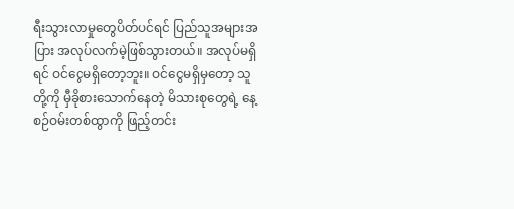ရီးသွားလာမှုတွေပိတ်ပင်ရင် ပြည်သူအများအပြား အလုပ်လက်မဲ့ဖြစ်သွားတယ်။ အလုပ်မရှိရင် ဝင်ငွေမရှိတော့ဘူး။ ဝင်ငွေမရှိမှတော့ သူတို့ကို မှီခိုစားသောက်နေတဲ့ မိသားစုတွေရဲ့ နေ့စဉ်ဝမ်းတစ်ထွာကို ဖြည့်တင်း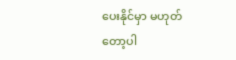ပေးနိုင်မှာ မဟုတ်တော့ပါ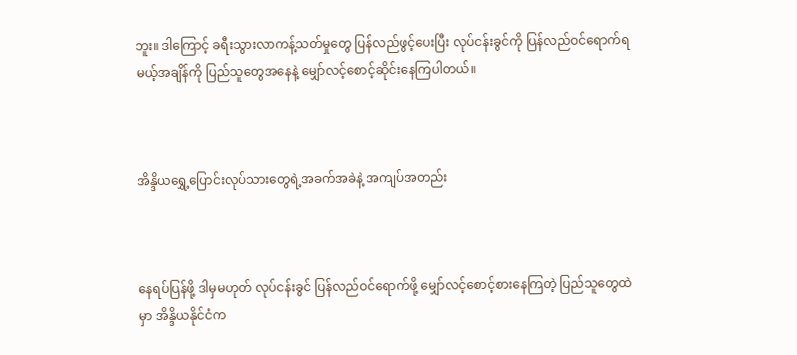ဘူး။ ဒါကြောင့် ခရီးသွားလာကန့်သတ်မှုတွေ ပြန်လည်ဖွင့်ပေးပြီး လုပ်ငန်းခွင်ကို ပြန်လည်ဝင်ရောက်ရမယ့်အချိန်ကို ပြည်သူတွေအနေနဲ့ မျှော်လင့်စောင့်ဆိုင်းနေကြပါတယ်။



အိန္ဒိယရွှေ့ပြောင်းလုပ်သားတွေရဲ့အခက်အခဲနဲ့ အကျပ်အတည်း



နေရပ်ပြန်ဖို့ ဒါမှမဟုတ် လုပ်ငန်းခွင် ပြန်လည်ဝင်ရောက်ဖို့ မျှော်လင့်စောင့်စားနေကြတဲ့ ပြည်သူတွေထဲမှာ အိန္ဒိယနိုင်ငံက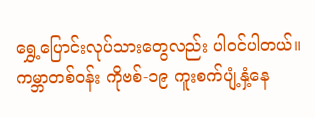ရွှေ့ပြောင်းလုပ်သားတွေလည်း ပါဝင်ပါတယ်။ ကမ္ဘာတစ်ဝန်း ကိုဗစ်-၁၉ ကူးစက်ပျံ့နှံ့နေ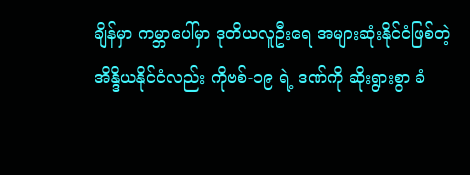ချိန်မှာ ကမ္ဘာပေါ်မှာ ဒုတိယလူဦးရေ အများဆုံးနိုင်ငံဖြစ်တဲ့ အိန္ဒိယနိုင်ငံလည်း ကိုဗစ်-၁၉ ရဲ့ ဒဏ်ကို ဆိုးရွားစွာ ခံ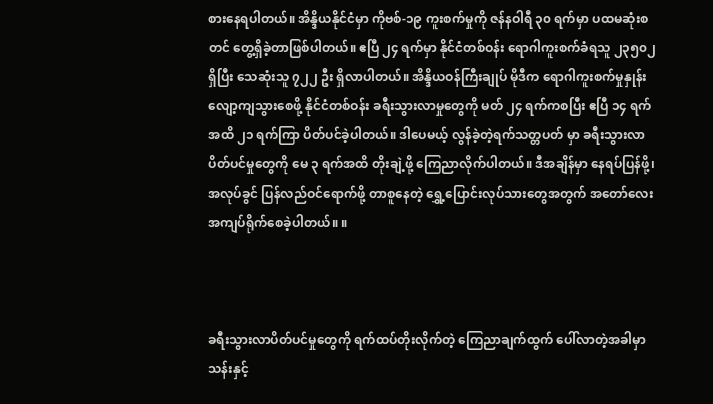စားနေရပါတယ်။ အိန္ဒိယနိုင်ငံမှာ ကိုဗစ်-၁၉ ကူးစက်မှုကို ဇန်နဝါရီ ၃၀ ရက်မှာ ပထမဆုံးစတင် တွေ့ရှိခဲ့တာဖြစ်ပါတယ်။ ဧပြီ ၂၄ ရက်မှာ နိုင်ငံတစ်ဝန်း ရောဂါကူးစက်ခံရသူ ၂၃၅၀၂ ရှိပြီး သေဆုံးသူ ၇၂၂ ဦး ရှိလာပါတယ်။ အိန္ဒိယဝန်ကြီးချုပ် မိုဒီက ရောဂါကူးစက်မှုနှုန်း လျော့ကျသွားစေဖို့ နိုင်ငံတစ်ဝန်း ခရီးသွားလာမှုတွေကို မတ် ၂၄ ရက်ကစပြီး ဧပြီ ၁၄ ရက်အထိ ၂၁ ရက်ကြာ ပိတ်ပင်ခဲ့ပါတယ်။ ဒါပေမယ့် လွန်ခဲ့တဲ့ရက်သတ္တပတ် မှာ ခရီးသွားလာပိတ်ပင်မှုတွေကို မေ ၃ ရက်အထိ တိုးချဲ့ဖို့ ကြေညာလိုက်ပါတယ်။ ဒီအချိန်မှာ နေရပ်ပြန်ဖို့၊ အလုပ်ခွင် ပြန်လည်ဝင်ရောက်ဖို့ တာစူနေတဲ့ ရွှေ့ပြောင်းလုပ်သားတွေအတွက် အတော်လေး အကျပ်ရိုက်စေခဲ့ပါတယ်။ ။



ခရီးသွားလာပိတ်ပင်မှုတွေကို ရက်ထပ်တိုးလိုက်တဲ့ ကြေညာချက်ထွက် ပေါ်လာတဲ့အခါမှာ သန်းနှင့်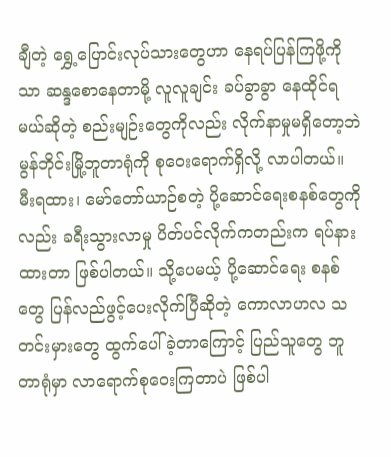ချီတဲ့ ရွှေ့ပြောင်းလုပ်သားတွေဟာ နေရပ်ပြန်ကြဖို့ကိုသာ ဆန္ဒစောနေတာမို့ လူလူချင်း ခပ်ခွာခွာ နေထိုင်ရမယ်ဆိုတဲ့ စည်းမျဉ်းတွေကိုလည်း လိုက်နာမှုမရှိတော့ဘဲ မွန်ဘိုင်းမြို့ဘူတာရုံကို စုဝေးရောက်ရှိလို့ လာပါတယ်။ မီးရထား၊ မော်တော်ယာဉ်စတဲ့ ပို့ဆောင်ရေးစနစ်တွေကိုလည်း ခရီးသွားလာမှု ပိတ်ပင်လိုက်ကတည်းက ရပ်နားထားတာ ဖြစ်ပါတယ်။ သို့ပေမယ့် ပို့ဆောင်ရေး စနစ်တွေ ပြန်လည်ဖွင့်ပေးလိုက်ပြီဆိုတဲ့ ကောလာဟလ သတင်းမှားတွေ ထွက်ပေါ်ခဲ့တာကြောင့် ပြည်သူတွေ ဘူတာရုံမှာ လာရောက်စုဝေးကြတာပဲ ဖြစ်ပါ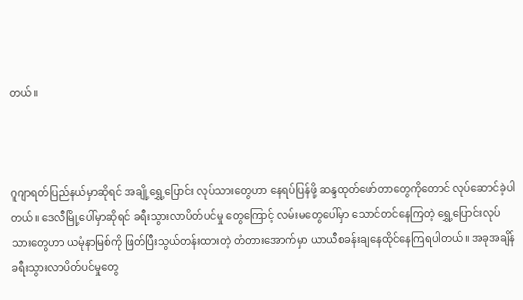တယ်။



ဂူဂျာရတ်ပြည်နယ်မှာဆိုရင် အချို့ရွှေ့ပြောင်း လုပ်သားတွေဟာ နေရပ်ပြန်ဖို့ ဆန္ဒထုတ်ဖော်တာတွေကိုတောင် လုပ်ဆောင်ခဲ့ပါတယ်။ ဒေလီမြို့ပေါ်မှာဆိုရင် ခရီးသွားလာပိတ်ပင်မှု တွေကြောင့် လမ်းမတွေပေါ်မှာ သောင်တင်နေကြတဲ့ ရွှေ့ပြောင်းလုပ်သားတွေဟာ ယမုံနာမြစ်ကို ဖြတ်ပြီးသွယ်တန်းထားတဲ့ တံတားအောက်မှာ ယာယီစခန်းချနေထိုင်နေကြရပါတယ်။ အခုအချိန် ခရီးသွားလာပိတ်ပင်မှုတွေ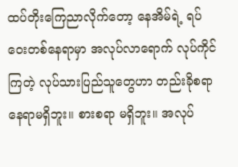ထပ်တိုးကြေညာလိုက်တော့ နေအိမ်ရဲ့ ရပ်ဝေးတစ်နေရာမှာ အလုပ်လာရောက် လုပ်ကိုင်ကြတဲ့ လုပ်သားပြည်သူတွေဟာ တည်းခိုစရာနေရာမရှိဘူး။ စားစရာ မရှိဘူး။ အလုပ်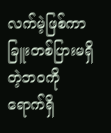လက်မဲ့ဖြစ်ကာ ခြူးတစ်ပြားမရှိတဲ့ဘဝကို ရောက်ရှိ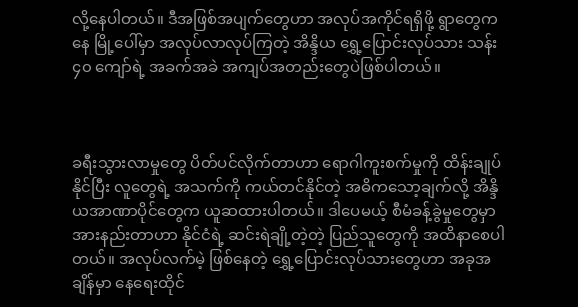လို့နေပါတယ်။ ဒီအဖြစ်အပျက်တွေဟာ အလုပ်အကိုင်ရရှိဖို့ ရွာတွေကနေ မြို့ပေါ်မှာ အလုပ်လာလုပ်ကြတဲ့ အိန္ဒိယ ရွှေ့ပြောင်းလုပ်သား သန်း ၄၀ ကျော်ရဲ့ အခက်အခဲ အကျပ်အတည်းတွေပဲဖြစ်ပါတယ်။



ခရီးသွားလာမှုတွေ ပိတ်ပင်လိုက်တာဟာ ရောဂါကူးစက်မှုကို ထိန်းချုပ်နိုင်ပြီး လူတွေရဲ့ အသက်ကို ကယ်တင်နိုင်တဲ့ အဓိကသော့ချက်လို့ အိန္ဒိယအာဏာပိုင်တွေက ယူဆထားပါတယ်။ ဒါပေမယ့် စီမံခန့်ခွဲမှုတွေမှာ အားနည်းတာဟာ နိုင်ငံရဲ့ ဆင်းရဲချို့တဲ့တဲ့ ပြည်သူတွေကို အထိနာစေပါတယ်။ အလုပ်လက်မဲ့ ဖြစ်နေတဲ့ ရွှေ့ပြောင်းလုပ်သားတွေဟာ အခုအချိန်မှာ နေရေးထိုင်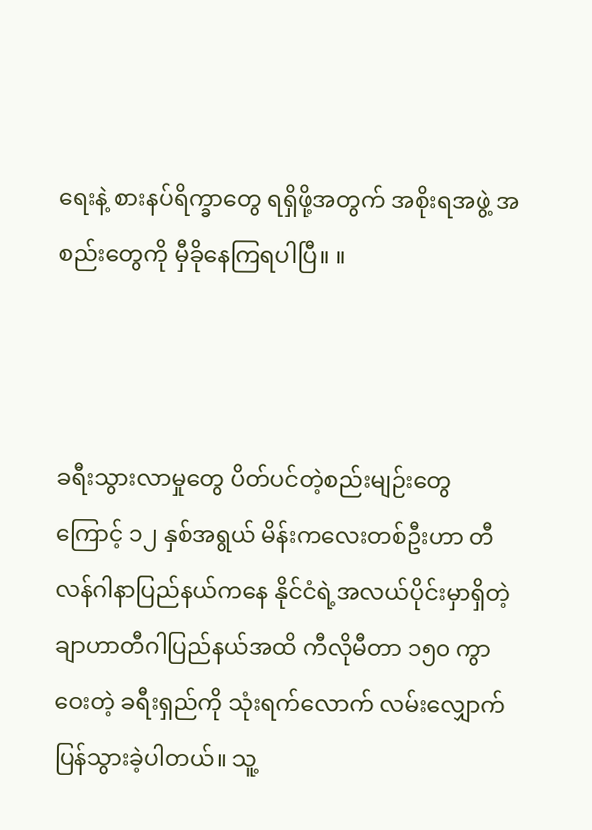ရေးနဲ့ စားနပ်ရိက္ခာတွေ ရရှိဖို့အတွက် အစိုးရအဖွဲ့ အစည်းတွေကို မှီခိုနေကြရပါပြီ။ ။



ခရီးသွားလာမှုတွေ ပိတ်ပင်တဲ့စည်းမျဉ်းတွေကြောင့် ၁၂ နှစ်အရွယ် မိန်းကလေးတစ်ဦးဟာ တီလန်ဂါနာပြည်နယ်ကနေ နိုင်ငံရဲ့အလယ်ပိုင်းမှာရှိတဲ့ ချာဟာတီဂါပြည်နယ်အထိ ကီလိုမီတာ ၁၅၀ ကွာဝေးတဲ့ ခရီးရှည်ကို သုံးရက်လောက် လမ်းလျှောက်ပြန်သွားခဲ့ပါတယ်။ သူ့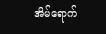အိမ်ရောက်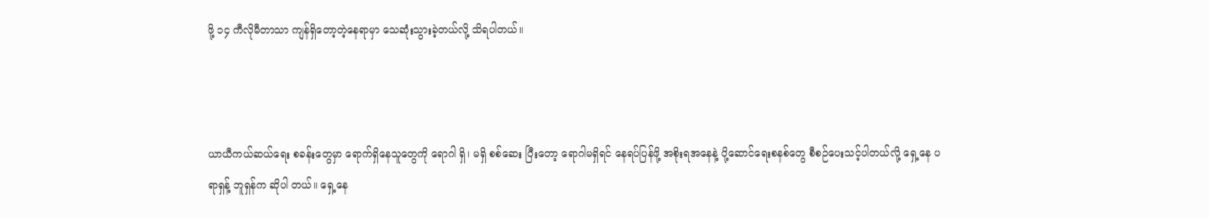ဖို့ ၁၄ ကီလိုမီတာသာ ကျန်ရှိတော့တဲ့နေရာမှာ သေဆုံးသွားခဲ့တယ်လို့ သိရပါတယ်။



ယာယီကယ်ဆယ်ရေး စခန်းတွေမှာ ရောက်ရှိနေသူတွေကို ရောဂါ ရှိ၊ မရှိ စစ်ဆေး ပြီးတော့ ရောဂါမရှိရင် နေရပ်ပြန်ဖို့ အစိုးရအနေနဲ့ ပို့ဆောင်ရေးစနစ်တွေ စီစဉ်ပေးသင့်ပါတယ်လို့ ရှေ့နေ ပရာရှန့် ဘူရှန်က ဆိုပါ တယ်။ ရှေ့နေ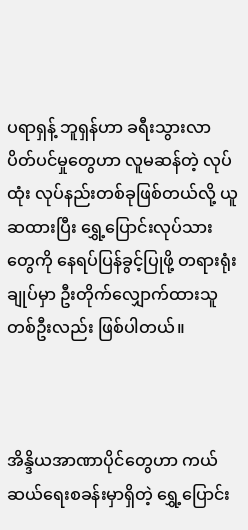ပရာရှန့် ဘူရှန်ဟာ ခရီးသွားလာ ပိတ်ပင်မှုတွေဟာ လူမဆန်တဲ့ လုပ်ထုံး လုပ်နည်းတစ်ခုဖြစ်တယ်လို့ ယူဆထားပြီး ရွှေ့ပြောင်းလုပ်သားတွေကို နေရပ်ပြန်ခွင့်ပြုဖို့ တရားရုံးချုပ်မှာ ဦးတိုက်လျှောက်ထားသူ တစ်ဦးလည်း ဖြစ်ပါတယ်။



အိန္ဒိယအာဏာပိုင်တွေဟာ ကယ်ဆယ်ရေးစခန်းမှာရှိတဲ့ ရွှေ့ပြောင်း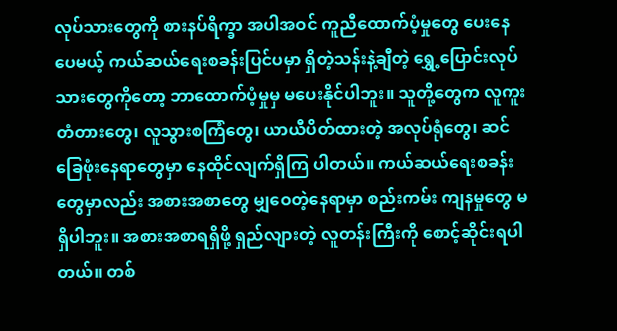လုပ်သားတွေကို စားနပ်ရိက္ခာ အပါအဝင် ကူညီထောက်ပံ့မှုတွေ ပေးနေပေမယ့် ကယ်ဆယ်ရေးစခန်းပြင်ပမှာ ရှိတဲ့သန်းနဲ့ချီတဲ့ ရွှေ့ပြောင်းလုပ်သားတွေကိုတော့ ဘာထောက်ပံ့မှုမှ မပေးနိုင်ပါဘူး။ သူတို့တွေက လူကူးတံတားတွေ၊ လူသွားစကြံတွေ၊ ယာယီပိတ်ထားတဲ့ အလုပ်ရုံတွေ၊ ဆင်ခြေဖုံးနေရာတွေမှာ နေထိုင်လျက်ရှိကြ ပါတယ်။ ကယ်ဆယ်ရေးစခန်းတွေမှာလည်း အစားအစာတွေ မျှဝေတဲ့နေရာမှာ စည်းကမ်း ကျနမှုတွေ မရှိပါဘူး။ အစားအစာရရှိဖို့ ရှည်လျားတဲ့ လူတန်းကြီးကို စောင့်ဆိုင်းရပါတယ်။ တစ်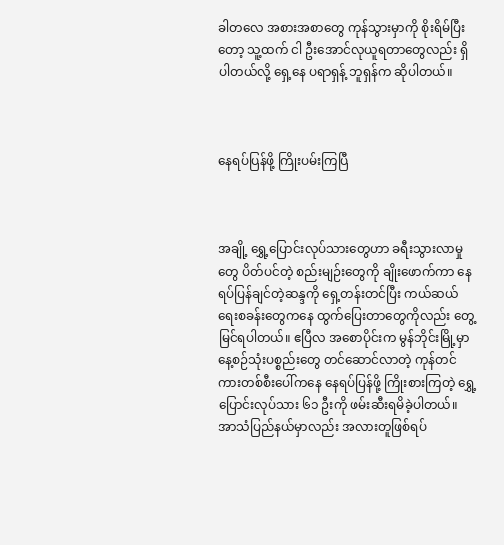ခါတလေ အစားအစာတွေ ကုန်သွားမှာကို စိုးရိမ်ပြီးတော့ သူ့ထက် ငါ ဦးအောင်လုယူရတာတွေလည်း ရှိပါတယ်လို့ ရှေ့နေ ပရာရှန့် ဘူရှန်က ဆိုပါတယ်။



နေရပ်ပြန်ဖို့ ကြိုးပမ်းကြပြီ



အချို့ ရွှေ့ပြောင်းလုပ်သားတွေဟာ ခရီးသွားလာမှုတွေ ပိတ်ပင်တဲ့ စည်းမျဉ်းတွေကို ချိုးဖောက်ကာ နေရပ်ပြန်ချင်တဲ့ဆန္ဒကို ရှေ့တန်းတင်ပြီး ကယ်ဆယ်ရေးစခန်းတွေကနေ ထွက်ပြေးတာတွေကိုလည်း တွေ့မြင်ရပါတယ်။ ဧပြီလ အစောပိုင်းက မွန်ဘိုင်းမြို့မှာ နေ့စဉ်သုံးပစ္စည်းတွေ တင်ဆောင်လာတဲ့ ကုန်တင်ကားတစ်စီးပေါ်ကနေ နေရပ်ပြန်ဖို့ ကြိုးစားကြတဲ့ ရွှေ့ပြောင်းလုပ်သား ၆၁ ဦးကို ဖမ်းဆီးရမိခဲ့ပါတယ်။ အာသံပြည်နယ်မှာလည်း အလားတူဖြစ်ရပ်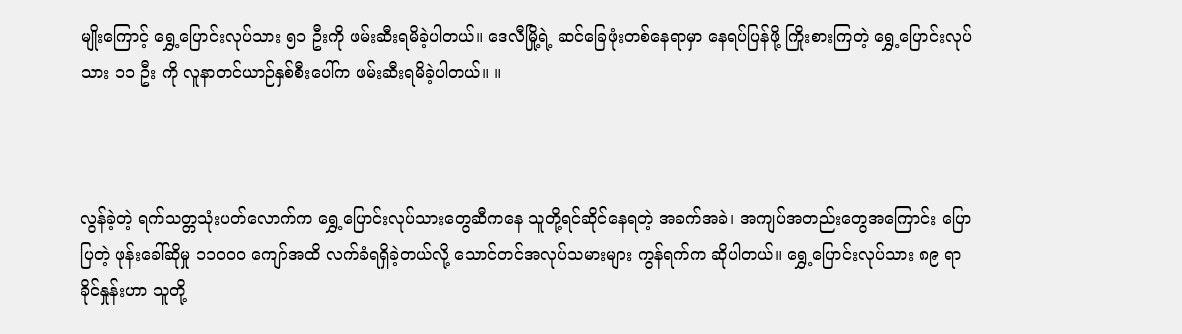မျိုးကြောင့် ရွှေ့ပြောင်းလုပ်သား ၅၁ ဦးကို ဖမ်းဆီးရမိခဲ့ပါတယ်။ ဒေလီမြို့ရဲ့ ဆင်ခြေဖုံးတစ်နေရာမှာ နေရပ်ပြန်ဖို့ ကြိုးစားကြတဲ့ ရွှေ့ပြောင်းလုပ်သား ၁၁ ဦး ကို လူနာတင်ယာဉ်နှစ်စီးပေါ်က ဖမ်းဆီးရမိခဲ့ပါတယ်။ ။



လွန်ခဲ့တဲ့ ရက်သတ္တသုံးပတ်လောက်က ရွှေ့ပြောင်းလုပ်သားတွေဆီကနေ သူတို့ရင်ဆိုင်နေရတဲ့ အခက်အခဲ၊ အကျပ်အတည်းတွေအကြောင်း ပြောပြတဲ့ ဖုန်းခေါ်ဆိုမှု ၁၁၀၀၀ ကျော်အထိ လက်ခံရရှိခဲ့တယ်လို့ သောင်တင်အလုပ်သမားများ ကွန်ရက်က ဆိုပါတယ်။ ရွှေ့ပြောင်းလုပ်သား ၈၉ ရာခိုင်နှုန်းဟာ သူတို့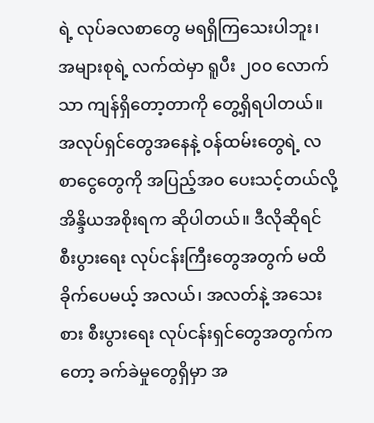ရဲ့ လုပ်ခလစာတွေ မရရှိကြသေးပါဘူး၊ အများစုရဲ့ လက်ထဲမှာ ရူပီး ၂၀၀ လောက်သာ ကျန်ရှိတော့တာကို တွေ့ရှိရပါတယ်။ အလုပ်ရှင်တွေအနေနဲ့ ဝန်ထမ်းတွေရဲ့ လစာငွေတွေကို အပြည့်အဝ ပေးသင့်တယ်လို့ အိန္ဒိယအစိုးရက ဆိုပါတယ်။ ဒီလိုဆိုရင် စီးပွားရေး လုပ်ငန်းကြီးတွေအတွက် မထိခိုက်ပေမယ့် အလယ်၊ အလတ်နဲ့ အသေးစား စီးပွားရေး လုပ်ငန်းရှင်တွေအတွက်ကတော့ ခက်ခဲမှုတွေရှိမှာ အ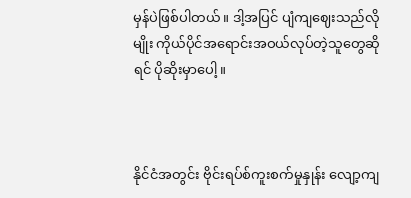မှန်ပဲဖြစ်ပါတယ်။ ဒါ့အပြင် ပျံကျဈေးသည်လိုမျိုး ကိုယ်ပိုင်အရောင်းအဝယ်လုပ်တဲ့သူတွေဆိုရင် ပိုဆိုးမှာပေါ့။



နိုင်ငံအတွင်း ဗိုင်းရပ်စ်ကူးစက်မှုနှုန်း လျော့ကျ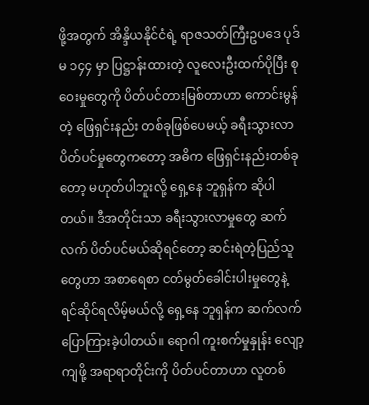ဖို့အတွက် အိန္ဒိယနိုင်ငံရဲ့ ရာဇသတ်ကြီးဥပဒေ ပုဒ်မ ၁၄၄ မှာ ပြဋ္ဌာန်းထားတဲ့ လူလေးဦးထက်ပိုပြီး စုဝေးမှုတွေကို ပိတ်ပင်တားမြစ်တာဟာ ကောင်းမွန်တဲ့ ဖြေရှင်းနည်း တစ်ခုဖြစ်ပေမယ့် ခရီးသွားလာ ပိတ်ပင်မှုတွေကတော့ အဓိက ဖြေရှင်းနည်းတစ်ခုတော့ မဟုတ်ပါဘူးလို့ ရှေ့နေ ဘူရှန်က ဆိုပါတယ်။ ဒီအတိုင်းသာ ခရီးသွားလာမှုတွေ ဆက်လက် ပိတ်ပင်မယ်ဆိုရင်တော့ ဆင်းရဲတဲ့ပြည်သူတွေဟာ အစာရေစာ ငတ်မွတ်ခေါင်းပါးမှုတွေနဲ့ ရင်ဆိုင်ရလိမ့်မယ်လို့ ရှေ့နေ ဘူရှန်က ဆက်လက်ပြောကြားခဲ့ပါတယ်။ ရောဂါ ကူးစက်မှုနှုန်း လျော့ကျဖို့ အရာရာတိုင်းကို ပိတ်ပင်တာဟာ လူတစ်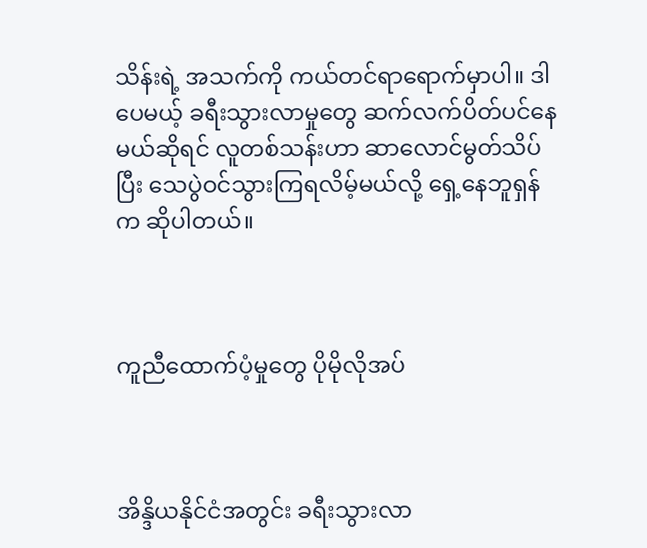သိန်းရဲ့ အသက်ကို ကယ်တင်ရာရောက်မှာပါ။ ဒါပေမယ့် ခရီးသွားလာမှုတွေ ဆက်လက်ပိတ်ပင်နေမယ်ဆိုရင် လူတစ်သန်းဟာ ဆာလောင်မွတ်သိပ်ပြီး သေပွဲဝင်သွားကြရလိမ့်မယ်လို့ ရှေ့နေဘူရှန်က ဆိုပါတယ်။



ကူညီထောက်ပံ့မှုတွေ ပိုမိုလိုအပ်



အိန္ဒိယနိုင်ငံအတွင်း ခရီးသွားလာ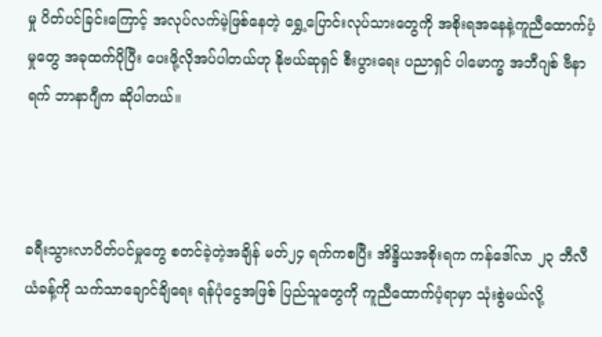မှု ပိတ်ပင်ခြင်းကြောင့် အလုပ်လက်မဲ့ဖြစ်နေတဲ့ ရွှေ့ပြောင်းလုပ်သားတွေကို အစိုးရအနေနဲ့ကူညီထောက်ပံ့မှုတွေ အခုထက်ပိုပြီး ပေးဖို့လိုအပ်ပါတယ်ဟု နိုဗယ်ဆုရှင် စီးပွားရေး ပညာရှင် ပါမောက္ခ အဘီဂျစ် ဗီနာရက် ဘာနာဂျီက ဆိုပါတယ်။



ခရီးသွားလာပိတ်ပင်မှုတွေ စတင်ခဲ့တဲ့အချိန် မတ်၂၄ ရက်ကစပြီး အိန္ဒိယအစိုးရက ကန်ဒေါ်လာ ၂၃ ဘီလီယံခန့်ကို သက်သာချောင်ချိရေး ရန်ပုံငွေအဖြစ် ပြည်သူတွေကို ကူညီထောက်ပံ့ရာမှာ သုံးစွဲမယ်လို့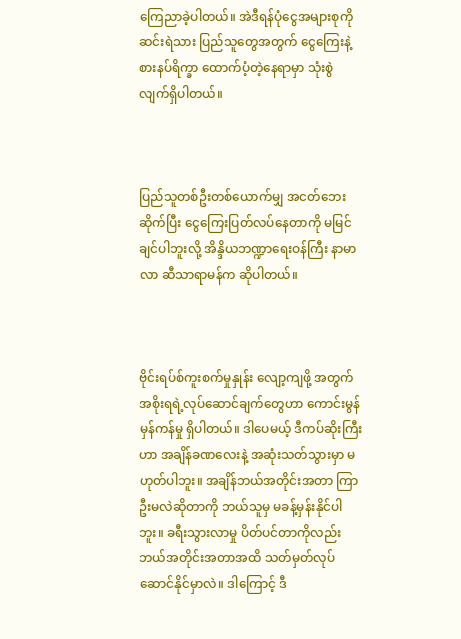ကြေညာခဲ့ပါတယ်။ အဲဒီရန်ပုံငွေအများစုကို ဆင်းရဲသား ပြည်သူတွေအတွက် ငွေကြေးနဲ့ စားနပ်ရိက္ခာ ထောက်ပံ့တဲ့နေရာမှာ သုံးစွဲ လျက်ရှိပါတယ်။



ပြည်သူတစ်ဦးတစ်ယောက်မျှ အငတ်ဘေးဆိုက်ပြီး ငွေကြေးပြတ်လပ်နေတာကို မမြင်ချင်ပါဘူးလို့ အိန္ဒိယဘဏ္ဍာရေးဝန်ကြီး နာမာလာ ဆီသာရာမန်က ဆိုပါတယ်။



ဗိုင်းရပ်စ်ကူးစက်မှုနှုန်း လျော့ကျဖို့ အတွက် အစိုးရရဲ့လုပ်ဆောင်ချက်တွေဟာ ကောင်းမွန်မှန်ကန်မှု ရှိပါတယ်။ ဒါပေမယ့် ဒီကပ်ဆိုးကြီးဟာ အချိန်ခဏလေးနဲ့ အဆုံးသတ်သွားမှာ မဟုတ်ပါဘူး။ အချိန်ဘယ်အတိုင်းအတာ ကြာဦးမလဲဆိုတာကို ဘယ်သူမှ မခန့်မှန်းနိုင်ပါဘူး။ ခရီးသွားလာမှု ပိတ်ပင်တာကိုလည်း ဘယ်အတိုင်းအတာအထိ သတ်မှတ်လုပ်ဆောင်နိုင်မှာလဲ။ ဒါကြောင့် ဒီ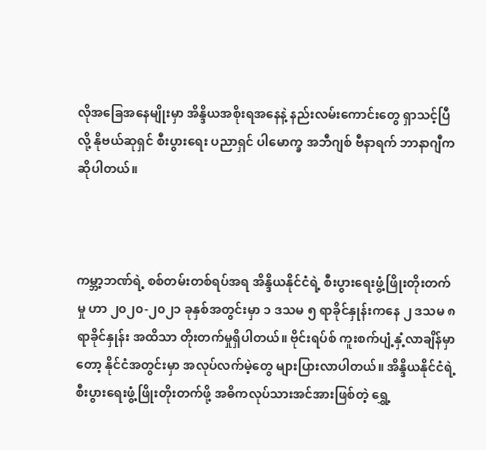လိုအခြေအနေမျိုးမှာ အိန္ဒိယအစိုးရအနေနဲ့ နည်းလမ်းကောင်းတွေ ရှာသင့်ပြီလို့ နိုဗယ်ဆုရှင် စီးပွားရေး ပညာရှင် ပါမောက္ခ အဘီဂျစ် ဗီနာရက် ဘာနာဂျီက ဆိုပါတယ်။



ကမ္ဘာ့ဘဏ်ရဲ့ စစ်တမ်းတစ်ရပ်အရ အိန္ဒိယနိုင်ငံရဲ့ စီးပွားရေးဖွံ့ဖြိုးတိုးတက်မှု ဟာ ၂၀၂၀-၂၀၂၁ ခုနှစ်အတွင်းမှာ ၁ ဒသမ ၅ ရာခိုင်နှုန်းကနေ ၂ ဒသမ ၈ ရာခိုင်နှုန်း အထိသာ တိုးတက်မှုရှိပါတယ်။ ဗိုင်းရပ်စ် ကူးစက်ပျံ့နှံ့လာချိန်မှာတော့ နိုင်ငံအတွင်းမှာ အလုပ်လက်မဲ့တွေ များပြားလာပါတယ်။ အိန္ဒိယနိုင်ငံရဲ့ စီးပွားရေးဖွံ့ဖြိုးတိုးတက်ဖို့ အဓိကလုပ်သားအင်အားဖြစ်တဲ့ ရွှေ့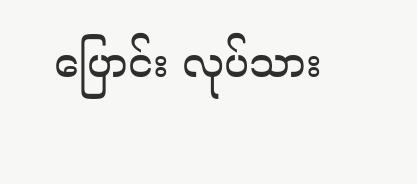ပြောင်း လုပ်သား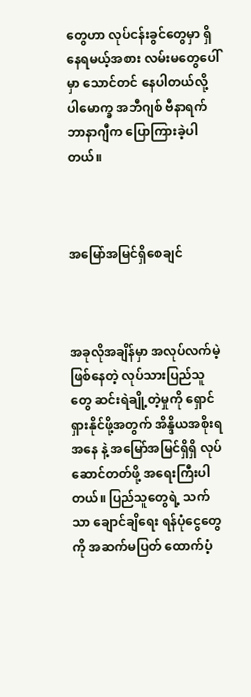တွေဟာ လုပ်ငန်းခွင်တွေမှာ ရှိနေရမယ့်အစား လမ်းမတွေပေါ်မှာ သောင်တင် နေပါတယ်လို့ ပါမောက္ခ အဘီဂျစ် ဗီနာရက် ဘာနာဂျီက ပြောကြားခဲ့ပါတယ်။



အမြော်အမြင်ရှိစေချင်



အခုလိုအချိန်မှာ အလုပ်လက်မဲ့ဖြစ်နေတဲ့ လုပ်သားပြည်သူတွေ ဆင်းရဲချို့တဲ့မှုကို ရှောင်ရှားနိုင်ဖို့အတွက် အိန္ဒိယအစိုးရအနေ နဲ့ အမြော်အမြင်ရှိရှိ လုပ်ဆောင်တတ်ဖို့ အရေးကြီးပါတယ်။ ပြည်သူတွေရဲ့ သက်သာ ချောင်ချိရေး ရန်ပုံငွေတွေကို အဆက်မပြတ် ထောက်ပံ့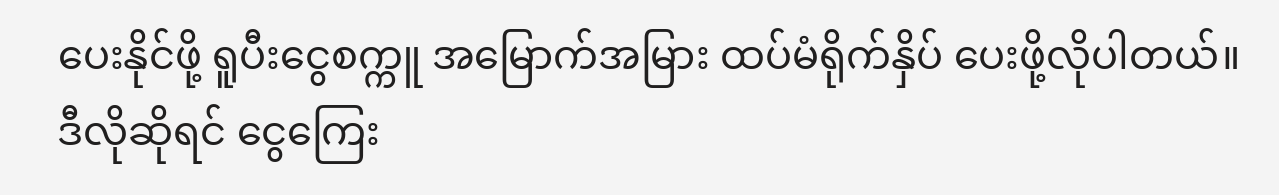ပေးနိုင်ဖို့ ရူပီးငွေစက္ကူ အမြောက်အမြား ထပ်မံရိုက်နှိပ် ပေးဖို့လိုပါတယ်။ ဒီလိုဆိုရင် ငွေကြေး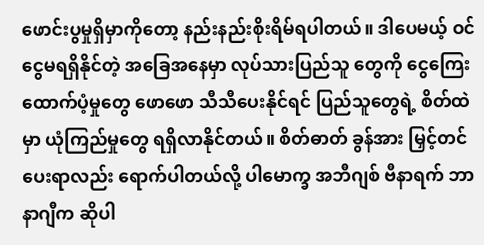ဖောင်းပွမှုရှိမှာကိုတော့ နည်းနည်းစိုးရိမ်ရပါတယ်။ ဒါပေမယ့် ဝင်ငွေမရရှိနိုင်တဲ့ အခြေအနေမှာ လုပ်သားပြည်သူ တွေကို ငွေကြေးထောက်ပံ့မှုတွေ ဖောဖော သီသီပေးနိုင်ရင် ပြည်သူတွေရဲ့ စိတ်ထဲမှာ ယုံကြည်မှုတွေ ရရှိလာနိုင်တယ်။ စိတ်ဓာတ် ခွန်အား မြှင့်တင်ပေးရာလည်း ရောက်ပါတယ်လို့ ပါမောက္ခ အဘီဂျစ် ဗီနာရက် ဘာနာဂျီက ဆိုပါ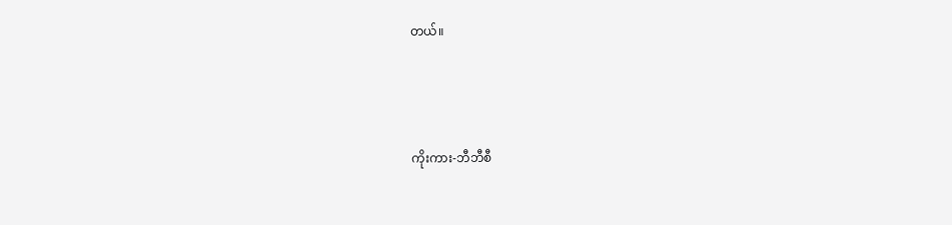တယ်။



ကိုးကား-ဘီဘီစီ